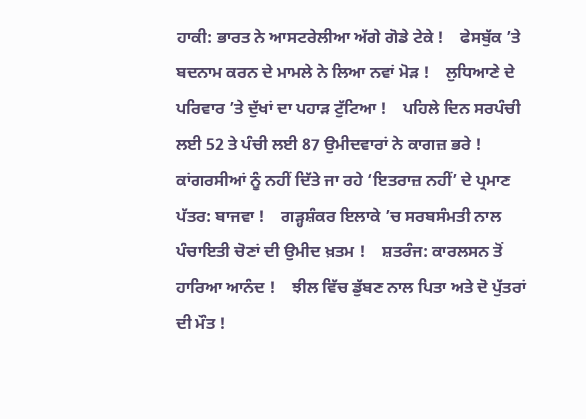ਹਾਕੀ: ਭਾਰਤ ਨੇ ਆਸਟਰੇਲੀਆ ਅੱਗੇ ਗੋਡੇ ਟੇਕੇ !    ਫੇਸਬੁੱਕ ’ਤੇ ਬਦਨਾਮ ਕਰਨ ਦੇ ਮਾਮਲੇ ਨੇ ਲਿਆ ਨਵਾਂ ਮੋੜ !    ਲੁਧਿਆਣੇ ਦੇ ਪਰਿਵਾਰ ’ਤੇ ਦੁੱਖਾਂ ਦਾ ਪਹਾੜ ਟੁੱਟਿਆ !    ਪਹਿਲੇ ਦਿਨ ਸਰਪੰਚੀ ਲਈ 52 ਤੇ ਪੰਚੀ ਲਈ 87 ਉਮੀਦਵਾਰਾਂ ਨੇ ਕਾਗਜ਼ ਭਰੇ !    ਕਾਂਗਰਸੀਆਂ ਨੂੰ ਨਹੀਂ ਦਿੱਤੇ ਜਾ ਰਹੇ ‘ਇਤਰਾਜ਼ ਨਹੀਂ’ ਦੇ ਪ੍ਰਮਾਣ ਪੱਤਰ: ਬਾਜਵਾ !    ਗੜ੍ਹਸ਼ੰਕਰ ਇਲਾਕੇ ’ਚ ਸਰਬਸੰਮਤੀ ਨਾਲ ਪੰਚਾਇਤੀ ਚੋਣਾਂ ਦੀ ਉਮੀਦ ਖ਼ਤਮ !    ਸ਼ਤਰੰਜ: ਕਾਰਲਸਨ ਤੋਂ ਹਾਰਿਆ ਆਨੰਦ !    ਝੀਲ ਵਿੱਚ ਡੁੱਬਣ ਨਾਲ ਪਿਤਾ ਅਤੇ ਦੋ ਪੁੱਤਰਾਂ ਦੀ ਮੌਤ !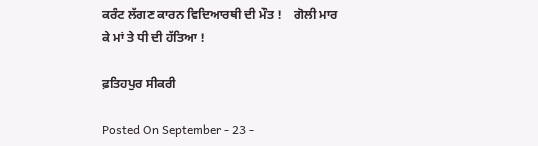ਕਰੰਟ ਲੱਗਣ ਕਾਰਨ ਵਿਦਿਆਰਥੀ ਦੀ ਮੌਤ !    ਗੋਲੀ ਮਾਰ ਕੇ ਮਾਂ ਤੇ ਧੀ ਦੀ ਹੱਤਿਆ !

ਫ਼ਤਿਹਪੁਰ ਸੀਕਰੀ

Posted On September - 23 -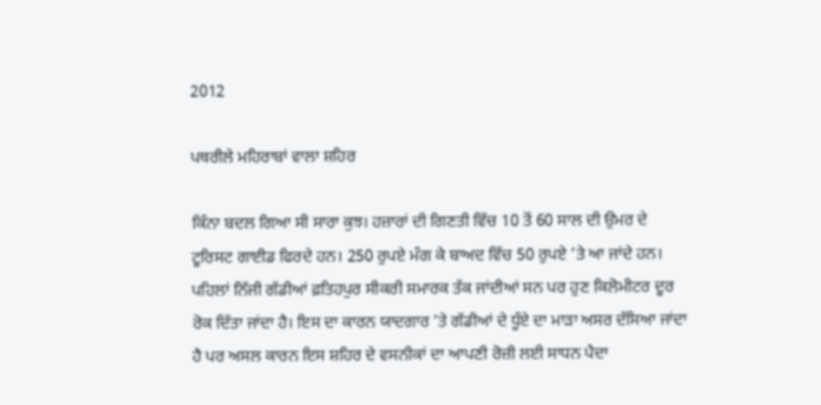2012

ਪਥਰੀਲੇ ਮਹਿਰਾਬਾਂ ਵਾਲਾ ਸ਼ਹਿਰ

ਕਿੰਨਾ ਬਦਲ ਗਿਆ ਸੀ ਸਾਰਾ ਕੁਝ। ਹਜ਼ਾਰਾਂ ਦੀ ਗਿਣਤੀ ਵਿੱਚ 10 ਤੋਂ 60 ਸਾਲ ਦੀ ਉਮਰ ਦੇ ਟੂਰਿਸਟ ਗਾਈਡ ਫਿਰਦੇ ਹਨ। 250 ਰੁਪਏ ਮੰਗ ਕੇ ਬਾਅਦ ਵਿੱਚ 50 ਰੁਪਏ ’ਤੇ ਆ ਜਾਂਦੇ ਹਨ। ਪਹਿਲਾਂ ਨਿੱਜੀ ਗੱਡੀਆਂ ਫ਼ਤਿਹਪੁਰ ਸੀਕਰੀ ਸਮਾਰਕ ਤੱਕ ਜਾਂਦੀਆਂ ਸਨ ਪਰ ਹੁਣ ਕਿਲੋਮੀਟਰ ਦੂਰ ਰੋਕ ਦਿੱਤਾ ਜਾਂਦਾ ਹੈ। ਇਸ ਦਾ ਕਾਰਨ ਯਾਦਗਾਰ ’ਤੇ ਗੱਡੀਆਂ ਦੇ ਧੂੰਏ ਦਾ ਮਾੜਾ ਅਸਰ ਦੱਸਿਆ ਜਾਂਦਾ ਹੈ ਪਰ ਅਸਲ ਕਾਰਨ ਇਸ ਸ਼ਹਿਰ ਦੇ ਵਸਨੀਕਾਂ ਦਾ ਆਪਣੀ ਰੋਜ਼ੀ ਲਈ ਸਾਧਨ ਪੈਦਾ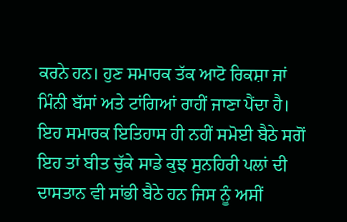ਕਰਨੇ ਹਨ। ਹੁਣ ਸਮਾਰਕ ਤੱਕ ਆਟੋ ਰਿਕਸ਼ਾ ਜਾਂ ਮਿੰਨੀ ਬੱਸਾਂ ਅਤੇ ਟਾਂਗਿਆਂ ਰਾਹੀਂ ਜਾਣਾ ਪੈਂਦਾ ਹੈ।
ਇਹ ਸਮਾਰਕ ਇਤਿਹਾਸ ਹੀ ਨਹੀਂ ਸਮੋਈ ਬੈਠੇ ਸਗੋਂ ਇਹ ਤਾਂ ਬੀਤ ਚੁੱਕੇ ਸਾਡੇ ਕੁਝ ਸੁਨਹਿਰੀ ਪਲਾਂ ਦੀ ਦਾਸਤਾਨ ਵੀ ਸਾਂਭੀ ਬੈਠੇ ਹਨ ਜਿਸ ਨੂੰ ਅਸੀਂ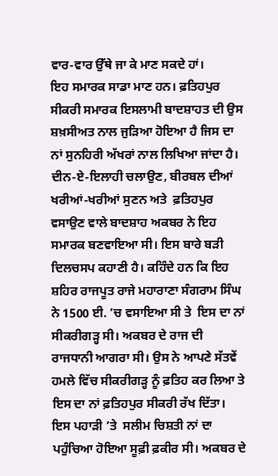ਵਾਰ-ਵਾਰ ਉੱਥੇ ਜਾ ਕੇ ਮਾਣ ਸਕਦੇ ਹਾਂ।
ਇਹ ਸਮਾਰਕ ਸਾਡਾ ਮਾਣ ਹਨ। ਫ਼ਤਿਹਪੁਰ ਸੀਕਰੀ ਸਮਾਰਕ ਇਸਲਾਮੀ ਬਾਦਸ਼ਾਹਤ ਦੀ ਉਸ ਸ਼ਖ਼ਸੀਅਤ ਨਾਲ ਜੁੜਿਆ ਹੋਇਆ ਹੈ ਜਿਸ ਦਾ ਨਾਂ ਸੁਨਹਿਰੀ ਅੱਖਰਾਂ ਨਾਲ ਲਿਖਿਆ ਜਾਂਦਾ ਹੈ। ਦੀਨ-ਏ-ਇਲਾਹੀ ਚਲਾਉਣ, ਬੀਰਬਲ ਦੀਆਂ ਖਰੀਆਂ-ਖਰੀਆਂ ਸੁਣਨ ਅਤੇ  ਫ਼ਤਿਹਪੁਰ ਵਸਾਉਣ ਵਾਲੇ ਬਾਦਸ਼ਾਹ ਅਕਬਰ ਨੇ ਇਹ ਸਮਾਰਕ ਬਣਵਾਇਆ ਸੀ। ਇਸ ਬਾਰੇ ਬੜੀ ਦਿਲਚਸਪ ਕਹਾਣੀ ਹੈ। ਕਹਿੰਦੇ ਹਨ ਕਿ ਇਹ ਸ਼ਹਿਰ ਰਾਜਪੂਤ ਰਾਜੇ ਮਹਾਰਾਣਾ ਸੰਗਰਾਮ ਸਿੰਘ ਨੇ 1500 ਈ. ’ਚ ਵਸਾਇਆ ਸੀ ਤੇ  ਇਸ ਦਾ ਨਾਂ ਸੀਕਰੀਗੜ੍ਹ ਸੀ। ਅਕਬਰ ਦੇ ਰਾਜ ਦੀ ਰਾਜਧਾਨੀ ਆਗਰਾ ਸੀ। ਉਸ ਨੇ ਆਪਣੇ ਸੱਤਵੇਂ ਹਮਲੇ ਵਿੱਚ ਸੀਕਰੀਗੜ੍ਹ ਨੂੰ ਫ਼ਤਿਹ ਕਰ ਲਿਆ ਤੇ ਇਸ ਦਾ ਨਾਂ ਫ਼ਤਿਹਪੁਰ ਸੀਕਰੀ ਰੱਖ ਦਿੱਤਾ। ਇਸ ਪਹਾੜੀ ’ਤੇ  ਸਲੀਮ ਚਿਸ਼ਤੀ ਨਾਂ ਦਾ ਪਹੁੰਚਿਆ ਹੋਇਆ ਸੂਫ਼ੀ ਫ਼ਕੀਰ ਸੀ। ਅਕਬਰ ਦੇ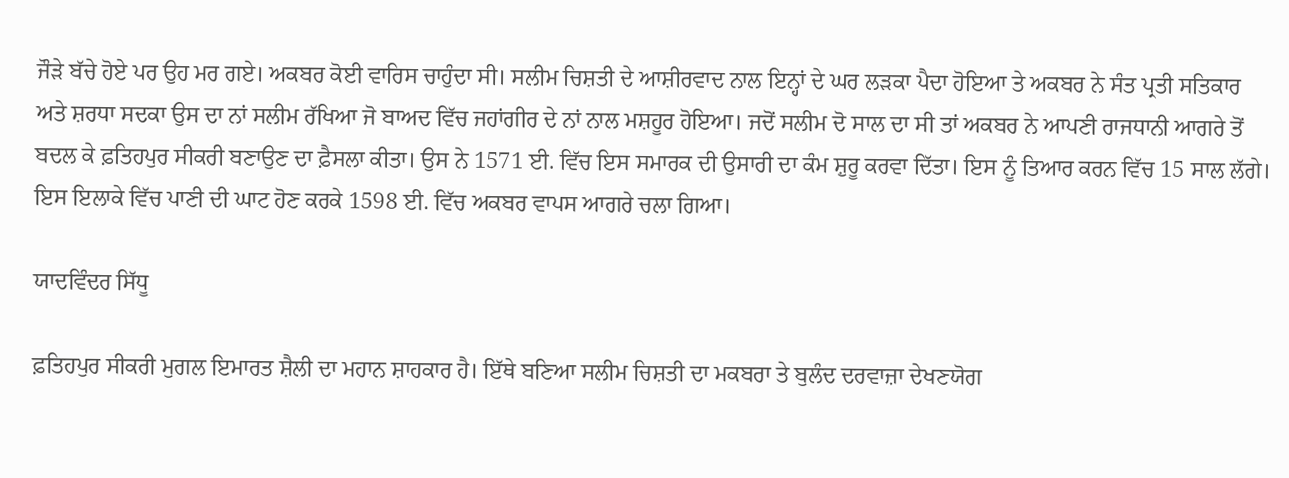ਜੌੜੇ ਬੱਚੇ ਹੋਏ ਪਰ ਉਹ ਮਰ ਗਏ। ਅਕਬਰ ਕੋਈ ਵਾਰਿਸ ਚਾਹੁੰਦਾ ਸੀ। ਸਲੀਮ ਚਿਸ਼ਤੀ ਦੇ ਆਸ਼ੀਰਵਾਦ ਨਾਲ ਇਨ੍ਹਾਂ ਦੇ ਘਰ ਲੜਕਾ ਪੈਦਾ ਹੋਇਆ ਤੇ ਅਕਬਰ ਨੇ ਸੰਤ ਪ੍ਰਤੀ ਸਤਿਕਾਰ ਅਤੇ ਸ਼ਰਧਾ ਸਦਕਾ ਉਸ ਦਾ ਨਾਂ ਸਲੀਮ ਰੱਖਿਆ ਜੋ ਬਾਅਦ ਵਿੱਚ ਜਹਾਂਗੀਰ ਦੇ ਨਾਂ ਨਾਲ ਮਸ਼ਹੂਰ ਹੋਇਆ। ਜਦੋਂ ਸਲੀਮ ਦੋ ਸਾਲ ਦਾ ਸੀ ਤਾਂ ਅਕਬਰ ਨੇ ਆਪਣੀ ਰਾਜਧਾਨੀ ਆਗਰੇ ਤੋਂ ਬਦਲ ਕੇ ਫ਼ਤਿਹਪੁਰ ਸੀਕਰੀ ਬਣਾਉਣ ਦਾ ਫ਼ੈਸਲਾ ਕੀਤਾ। ਉਸ ਨੇ 1571 ਈ. ਵਿੱਚ ਇਸ ਸਮਾਰਕ ਦੀ ਉਸਾਰੀ ਦਾ ਕੰਮ ਸ਼ੁਰੂ ਕਰਵਾ ਦਿੱਤਾ। ਇਸ ਨੂੰ ਤਿਆਰ ਕਰਨ ਵਿੱਚ 15 ਸਾਲ ਲੱਗੇ। ਇਸ ਇਲਾਕੇ ਵਿੱਚ ਪਾਣੀ ਦੀ ਘਾਟ ਹੋਣ ਕਰਕੇ 1598 ਈ. ਵਿੱਚ ਅਕਬਰ ਵਾਪਸ ਆਗਰੇ ਚਲਾ ਗਿਆ।

ਯਾਦਵਿੰਦਰ ਸਿੱਧੂ

ਫ਼ਤਿਹਪੁਰ ਸੀਕਰੀ ਮੁਗਲ ਇਮਾਰਤ ਸ਼ੈਲੀ ਦਾ ਮਹਾਨ ਸ਼ਾਹਕਾਰ ਹੈ। ਇੱਥੇ ਬਣਿਆ ਸਲੀਮ ਚਿਸ਼ਤੀ ਦਾ ਮਕਬਰਾ ਤੇ ਬੁਲੰਦ ਦਰਵਾਜ਼ਾ ਦੇਖਣਯੋਗ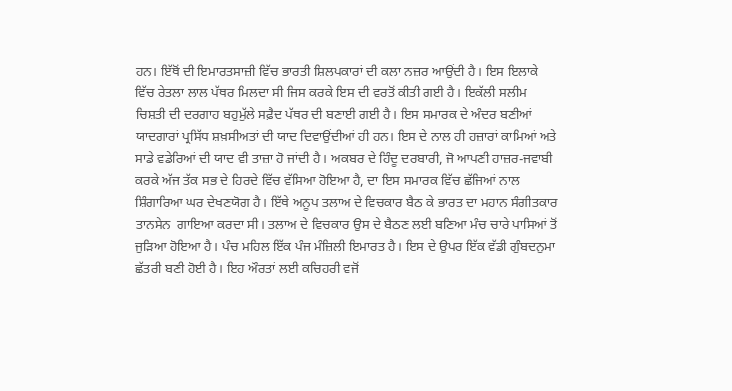ਹਨ। ਇੱਥੋਂ ਦੀ ਇਮਾਰਤਸਾਜ਼ੀ ਵਿੱਚ ਭਾਰਤੀ ਸ਼ਿਲਪਕਾਰਾਂ ਦੀ ਕਲਾ ਨਜ਼ਰ ਆਉਂਦੀ ਹੈ। ਇਸ ਇਲਾਕੇ ਵਿੱਚ ਰੇਤਲਾ ਲਾਲ ਪੱਥਰ ਮਿਲਦਾ ਸੀ ਜਿਸ ਕਰਕੇ ਇਸ ਦੀ ਵਰਤੋਂ ਕੀਤੀ ਗਈ ਹੈ। ਇਕੱਲੀ ਸਲੀਮ ਚਿਸ਼ਤੀ ਦੀ ਦਰਗਾਹ ਬਹੁਮੁੱਲੇ ਸਫ਼ੈਦ ਪੱਥਰ ਦੀ ਬਣਾਈ ਗਈ ਹੈ। ਇਸ ਸਮਾਰਕ ਦੇ ਅੰਦਰ ਬਣੀਆਂ ਯਾਦਗਾਰਾਂ ਪ੍ਰਸਿੱਧ ਸ਼ਖ਼ਸੀਅਤਾਂ ਦੀ ਯਾਦ ਦਿਵਾਉਂਦੀਆਂ ਹੀ ਹਨ। ਇਸ ਦੇ ਨਾਲ ਹੀ ਹਜ਼ਾਰਾਂ ਕਾਮਿਆਂ ਅਤੇ ਸਾਡੇ ਵਡੇਰਿਆਂ ਦੀ ਯਾਦ ਵੀ ਤਾਜ਼ਾ ਹੋ ਜਾਂਦੀ ਹੈ। ਅਕਬਰ ਦੇ ਹਿੰਦੂ ਦਰਬਾਰੀ, ਜੋ ਆਪਣੀ ਹਾਜ਼ਰ-ਜਵਾਬੀ ਕਰਕੇ ਅੱਜ ਤੱਕ ਸਭ ਦੇ ਹਿਰਦੇ ਵਿੱਚ ਵੱਸਿਆ ਹੋਇਆ ਹੈ, ਦਾ ਇਸ ਸਮਾਰਕ ਵਿੱਚ ਛੱਜਿਆਂ ਨਾਲ ਸ਼ਿੰਗਾਰਿਆ ਘਰ ਦੇਖਣਯੋਗ ਹੈ। ਇੱਥੇ ਅਨੂਪ ਤਲਾਅ ਦੇ ਵਿਚਕਾਰ ਬੈਠ ਕੇ ਭਾਰਤ ਦਾ ਮਹਾਨ ਸੰਗੀਤਕਾਰ ਤਾਨਸੇਨ  ਗਾਇਆ ਕਰਦਾ ਸੀ। ਤਲਾਅ ਦੇ ਵਿਚਕਾਰ ਉਸ ਦੇ ਬੈਠਣ ਲਈ ਬਣਿਆ ਮੰਚ ਚਾਰੇ ਪਾਸਿਆਂ ਤੋਂ ਜੁੜਿਆ ਹੋਇਆ ਹੈ। ਪੰਚ ਮਹਿਲ ਇੱਕ ਪੰਜ ਮੰਜ਼ਿਲੀ ਇਮਾਰਤ ਹੈ। ਇਸ ਦੇ ਉਪਰ ਇੱਕ ਵੱਡੀ ਗੁੰਬਦਨੁਮਾ ਛੱਤਰੀ ਬਣੀ ਹੋਈ ਹੈ। ਇਹ ਔਰਤਾਂ ਲਈ ਕਚਿਹਰੀ ਵਜੋਂ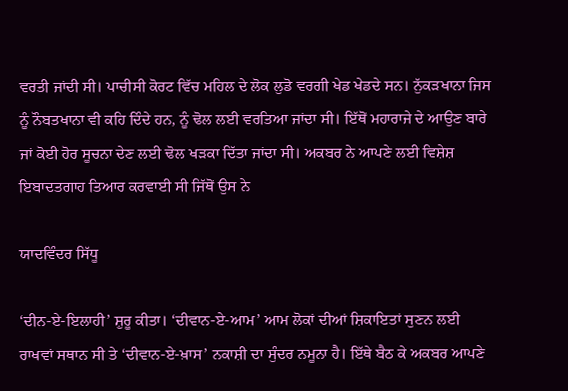ਵਰਤੀ ਜਾਂਦੀ ਸੀ। ਪਾਚੀਸੀ ਕੋਰਟ ਵਿੱਚ ਮਹਿਲ ਦੇ ਲੋਕ ਲੁਡੋ ਵਰਗੀ ਖੇਡ ਖੇਡਦੇ ਸਨ। ਨੁੱਕੜਖਾਨਾ ਜਿਸ ਨੂੰ ਨੌਬਤਖਾਨਾ ਵੀ ਕਹਿ ਦਿੰਦੇ ਹਨ, ਨੂੰ ਢੋਲ ਲਈ ਵਰਤਿਆ ਜਾਂਦਾ ਸੀ। ਇੱਥੋਂ ਮਹਾਰਾਜੇ ਦੇ ਆਉਣ ਬਾਰੇ ਜਾਂ ਕੋਈ ਹੋਰ ਸੂਚਨਾ ਦੇਣ ਲਈ ਢੋਲ ਖੜਕਾ ਦਿੱਤਾ ਜਾਂਦਾ ਸੀ। ਅਕਬਰ ਨੇ ਆਪਣੇ ਲਈ ਵਿਸ਼ੇਸ਼ ਇਬਾਦਤਗਾਹ ਤਿਆਰ ਕਰਵਾਈ ਸੀ ਜਿੱਥੋਂ ਉਸ ਨੇ

ਯਾਦਵਿੰਦਰ ਸਿੱਧੂ

‘ਦੀਨ-ਏ-ਇਲਾਹੀ’ ਸ਼ੁਰੂ ਕੀਤਾ। ‘ਦੀਵਾਨ-ਏ-ਆਮ’ ਆਮ ਲੋਕਾਂ ਦੀਆਂ ਸ਼ਿਕਾਇਤਾਂ ਸੁਣਨ ਲਈ ਰਾਖਵਾਂ ਸਥਾਨ ਸੀ ਤੇ ‘ਦੀਵਾਨ-ਏ-ਖ਼ਾਸ’ ਨਕਾਸ਼ੀ ਦਾ ਸੁੰਦਰ ਨਮੂਨਾ ਹੈ। ਇੱਥੇ ਬੈਠ ਕੇ ਅਕਬਰ ਆਪਣੇ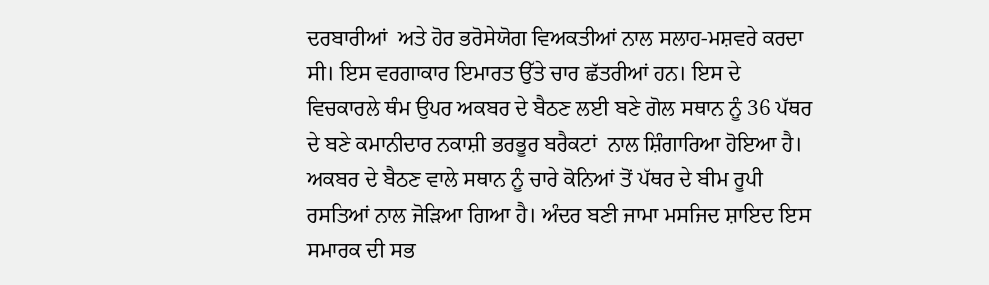ਦਰਬਾਰੀਆਂ  ਅਤੇ ਹੋਰ ਭਰੋਸੇਯੋਗ ਵਿਅਕਤੀਆਂ ਨਾਲ ਸਲਾਹ-ਮਸ਼ਵਰੇ ਕਰਦਾ ਸੀ। ਇਸ ਵਰਗਾਕਾਰ ਇਮਾਰਤ ਉੱਤੇ ਚਾਰ ਛੱਤਰੀਆਂ ਹਨ। ਇਸ ਦੇ ਵਿਚਕਾਰਲੇ ਥੰਮ ਉਪਰ ਅਕਬਰ ਦੇ ਬੈਠਣ ਲਈ ਬਣੇ ਗੋਲ ਸਥਾਨ ਨੂੰ 36 ਪੱਥਰ ਦੇ ਬਣੇ ਕਮਾਨੀਦਾਰ ਨਕਾਸ਼ੀ ਭਰਭੂਰ ਬਰੈਕਟਾਂ  ਨਾਲ ਸ਼ਿੰਗਾਰਿਆ ਹੋਇਆ ਹੈ। ਅਕਬਰ ਦੇ ਬੈਠਣ ਵਾਲੇ ਸਥਾਨ ਨੂੰ ਚਾਰੇ ਕੋਨਿਆਂ ਤੋਂ ਪੱਥਰ ਦੇ ਬੀਮ ਰੂਪੀ ਰਸਤਿਆਂ ਨਾਲ ਜੋੜਿਆ ਗਿਆ ਹੈ। ਅੰਦਰ ਬਣੀ ਜਾਮਾ ਮਸਜਿਦ ਸ਼ਾਇਦ ਇਸ ਸਮਾਰਕ ਦੀ ਸਭ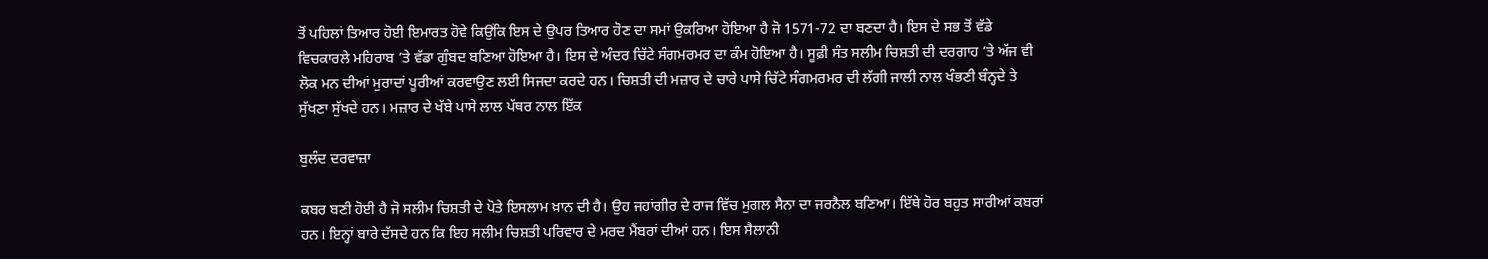ਤੋਂ ਪਹਿਲਾਂ ਤਿਆਰ ਹੋਈ ਇਮਾਰਤ ਹੋਵੇ ਕਿਉਂਕਿ ਇਸ ਦੇ ਉਪਰ ਤਿਆਰ ਹੋਣ ਦਾ ਸਮਾਂ ਉਕਰਿਆ ਹੋਇਆ ਹੈ ਜੋ 1571-72 ਦਾ ਬਣਦਾ ਹੈ। ਇਸ ਦੇ ਸਭ ਤੋਂ ਵੱਡੇ ਵਿਚਕਾਰਲੇ ਮਹਿਰਾਬ ’ਤੇ ਵੱਡਾ ਗੁੰਬਦ ਬਣਿਆ ਹੋਇਆ ਹੈ। ਇਸ ਦੇ ਅੰਦਰ ਚਿੱਟੇ ਸੰਗਮਰਮਰ ਦਾ ਕੰਮ ਹੋਇਆ ਹੈ। ਸੂਫ਼ੀ ਸੰਤ ਸਲੀਮ ਚਿਸ਼ਤੀ ਦੀ ਦਰਗਾਹ ’ਤੇ ਅੱਜ ਵੀ ਲੋਕ ਮਨ ਦੀਆਂ ਮੁਰਾਦਾਂ ਪੂਰੀਆਂ ਕਰਵਾਉਣ ਲਈ ਸਿਜਦਾ ਕਰਦੇ ਹਨ। ਚਿਸ਼ਤੀ ਦੀ ਮਜ਼ਾਰ ਦੇ ਚਾਰੇ ਪਾਸੇ ਚਿੱਟੇ ਸੰਗਮਰਮਰ ਦੀ ਲੱਗੀ ਜਾਲੀ ਨਾਲ ਖੰਭਣੀ ਬੰਨ੍ਹਦੇ ਤੇ ਸੁੱਖਣਾ ਸੁੱਖਦੇ ਹਨ। ਮਜ਼ਾਰ ਦੇ ਖੱਬੇ ਪਾਸੇ ਲਾਲ ਪੱਥਰ ਨਾਲ ਇੱਕ

ਬੁਲੰਦ ਦਰਵਾਜ਼ਾ

ਕਬਰ ਬਣੀ ਹੋਈ ਹੈ ਜੋ ਸਲੀਮ ਚਿਸ਼ਤੀ ਦੇ ਪੋਤੇ ਇਸਲਾਮ ਖ਼ਾਨ ਦੀ ਹੈ। ਉਹ ਜਹਾਂਗੀਰ ਦੇ ਰਾਜ ਵਿੱਚ ਮੁਗਲ ਸੈਨਾ ਦਾ ਜਰਨੈਲ ਬਣਿਆ। ਇੱਥੇ ਹੋਰ ਬਹੁਤ ਸਾਰੀਆਂ ਕਬਰਾਂ ਹਨ। ਇਨ੍ਹਾਂ ਬਾਰੇ ਦੱਸਦੇ ਹਨ ਕਿ ਇਹ ਸਲੀਮ ਚਿਸ਼ਤੀ ਪਰਿਵਾਰ ਦੇ ਮਰਦ ਮੈਂਬਰਾਂ ਦੀਆਂ ਹਨ। ਇਸ ਸੈਲਾਨੀ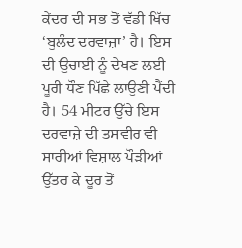ਕੇਂਦਰ ਦੀ ਸਭ ਤੋਂ ਵੱਡੀ ਖਿੱਚ ‘ਬੁਲੰਦ ਦਰਵਾਜ਼ਾ’ ਹੈ। ਇਸ ਦੀ ਉਚਾਈ ਨੂੰ ਦੇਖਣ ਲਈ ਪੂਰੀ ਧੌਣ ਪਿੱਛੇ ਲਾਉਣੀ ਪੈਂਦੀ ਹੈ। 54 ਮੀਟਰ ਉੱਚੇ ਇਸ ਦਰਵਾਜ਼ੇ ਦੀ ਤਸਵੀਰ ਵੀ ਸਾਰੀਆਂ ਵਿਸ਼ਾਲ ਪੌੜੀਆਂ ਉੱਤਰ ਕੇ ਦੂਰ ਤੋਂ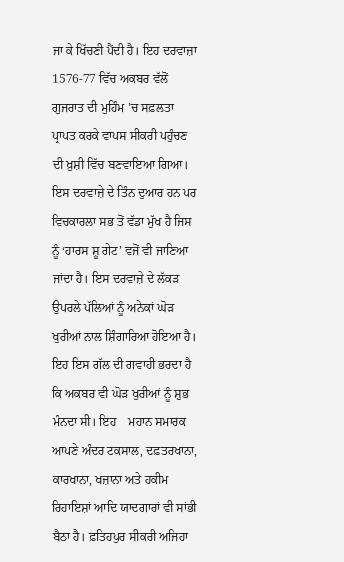ਜਾ ਕੇ ਖਿੱਚਣੀ ਪੈਂਦੀ ਹੈ। ਇਹ ਦਰਵਾਜ਼ਾ 1576-77 ਵਿੱਚ ਅਕਬਰ ਵੱਲੋਂ ਗੁਜਰਾਤ ਦੀ ਮੁਹਿੰਮ ’ਚ ਸਫ਼ਲਤਾ ਪ੍ਰਾਪਤ ਕਰਕੇ ਵਾਪਸ ਸੀਕਰੀ ਪਹੁੰਚਣ ਦੀ ਖ਼ੁਸ਼ੀ ਵਿੱਚ ਬਣਵਾਇਆ ਗਿਆ। ਇਸ ਦਰਵਾਜ਼ੇ ਦੇ ਤਿੰਨ ਦੁਆਰ ਹਨ ਪਰ ਵਿਚਕਾਰਲਾ ਸਭ ਤੋਂ ਵੱਡਾ ਮੁੱਖ ਹੈ ਜਿਸ ਨੂੰ ‘ਹਾਰਸ ਸ਼ੂ ਗੇਟ’ ਵਜੋਂ ਵੀ ਜਾਣਿਆ ਜਾਂਦਾ ਹੈ। ਇਸ ਦਰਵਾਜ਼ੇ ਦੇ ਲੱਕੜ ਉਪਰਲੇ ਪੱਲਿਆਂ ਨੂੰ ਅਨੇਕਾਂ ਘੋੜ ਖੁਰੀਆਂ ਨਾਲ ਸ਼ਿੰਗਾਰਿਆ ਹੋਇਆ ਹੈ। ਇਹ ਇਸ ਗੱਲ ਦੀ ਗਵਾਹੀ ਭਰਦਾ ਹੈ ਕਿ ਅਕਬਰ ਵੀ ਘੋੜ ਖੁਰੀਆਂ ਨੂੰ ਸ਼ੁਭ ਮੰਨਦਾ ਸੀ। ਇਹ    ਮਹਾਨ ਸਮਾਰਕ ਆਪਣੇ ਅੰਦਰ ਟਕਸਾਲ, ਦਫ਼ਤਰਖਾਨਾ, ਕਾਰਖਾਨਾ, ਖਜ਼ਾਨਾ ਅਤੇ ਹਕੀਮ ਰਿਹਾਇਸ਼ਾਂ ਆਦਿ ਯਾਦਗਾਰਾਂ ਵੀ ਸਾਂਭੀ ਬੈਠਾ ਹੈ। ਫ਼ਤਿਹਪੁਰ ਸੀਕਰੀ ਅਜਿਹਾ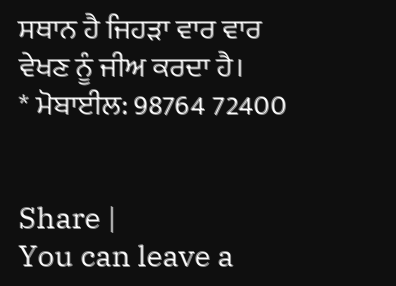ਸਥਾਨ ਹੈ ਜਿਹੜਾ ਵਾਰ ਵਾਰ ਵੇਖਣ ਨੂੰ ਜੀਅ ਕਰਦਾ ਹੈ।
* ਮੋਬਾਈਲ: 98764 72400


Share |
You can leave a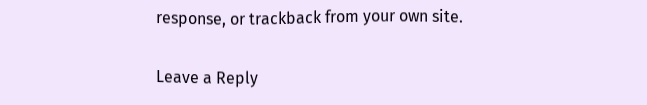response, or trackback from your own site.

Leave a Reply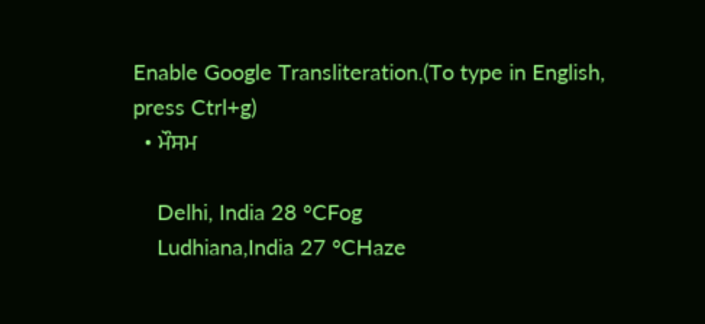Enable Google Transliteration.(To type in English, press Ctrl+g)
  • ਮੌਸਮ

    Delhi, India 28 °CFog
    Ludhiana,India 27 °CHaze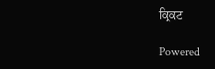ਕ੍ਰਿਕਟ

Powered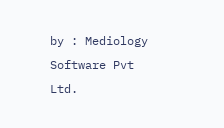by : Mediology Software Pvt Ltd.